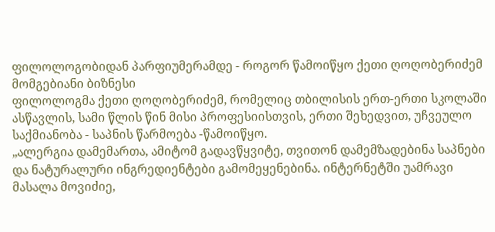ფილოლოგობიდან პარფიუმერამდე - როგორ წამოიწყო ქეთი ღოღობერიძემ მომგებიანი ბიზნესი
ფილოლოგმა ქეთი ღოღობერიძემ, რომელიც თბილისის ერთ-ერთი სკოლაში ასწავლის, სამი წლის წინ მისი პროფესიისთვის, ერთი შეხედვით, უჩვეულო საქმიანობა - საპნის წარმოება -წამოიწყო.
„ალერგია დამემართა, ამიტომ გადავწყვიტე, თვითონ დამემზადებინა საპნები და ნატურალური ინგრედიენტები გამომეყენებინა. ინტერნეტში უამრავი მასალა მოვიძიე,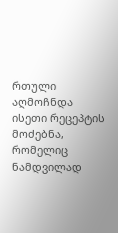რთული აღმოჩნდა ისეთი რეცეპტის მოძებნა, რომელიც ნამდვილად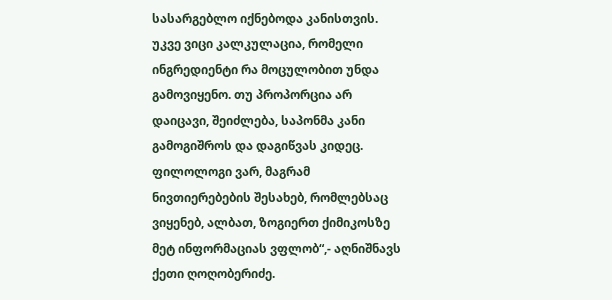სასარგებლო იქნებოდა კანისთვის. უკვე ვიცი კალკულაცია, რომელი ინგრედიენტი რა მოცულობით უნდა გამოვიყენო. თუ პროპორცია არ დაიცავი, შეიძლება, საპონმა კანი გამოგიშროს და დაგიწვას კიდეც. ფილოლოგი ვარ, მაგრამ ნივთიერებების შესახებ, რომლებსაც ვიყენებ, ალბათ, ზოგიერთ ქიმიკოსზე მეტ ინფორმაციას ვფლობ“,- აღნიშნავს ქეთი ღოღობერიძე.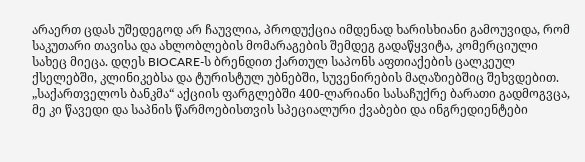არაერთ ცდას უშედეგოდ არ ჩაუვლია, პროდუქცია იმდენად ხარისხიანი გამოუვიდა, რომ საკუთარი თავისა და ახლობლების მომარაგების შემდეგ გადაწყვიტა, კომერციული სახეც მიეცა. დღეს BIOCARE-ს ბრენდით ქართულ საპონს აფთიაქების ცალკეულ ქსელებში, კლინიკებსა და ტურისტულ უბნებში, სუვენირების მაღაზიებშიც შეხვდებით.
„საქართველოს ბანკმა“ აქციის ფარგლებში 400-ლარიანი სასაჩუქრე ბარათი გადმოგვცა, მე კი წავედი და საპნის წარმოებისთვის სპეციალური ქვაბები და ინგრედიენტები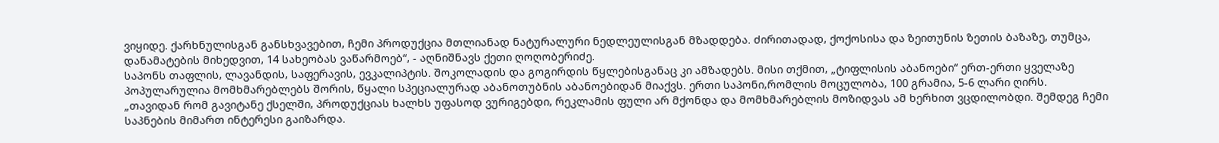ვიყიდე. ქარხნულისგან განსხვავებით, ჩემი პროდუქცია მთლიანად ნატურალური ნედლეულისგან მზადდება. ძირითადად, ქოქოსისა და ზეითუნის ზეთის ბაზაზე, თუმცა, დანამატების მიხედვით, 14 სახეობას ვაწარმოებ“, - აღნიშნავს ქეთი ღოღობერიძე.
საპონს თაფლის, ლავანდის, საფერავის, ევკალიპტის. შოკოლადის და გოგირდის წყლებისგანაც კი ამზადებს. მისი თქმით, „ტიფლისის აბანოები“ ერთ-ერთი ყველაზე პოპულარულია მომხმარებლებს შორის, წყალი სპეციალურად აბანოთუბნის აბანოებიდან მიაქვს. ერთი საპონი,რომლის მოცულობა, 100 გრამია, 5-6 ლარი ღირს.
„თავიდან რომ გავიტანე ქსელში, პროდუქციას ხალხს უფასოდ ვურიგებდი, რეკლამის ფული არ მქონდა და მომხმარებლის მოზიდვას ამ ხერხით ვცდილობდი. შემდეგ ჩემი საპნების მიმართ ინტერესი გაიზარდა.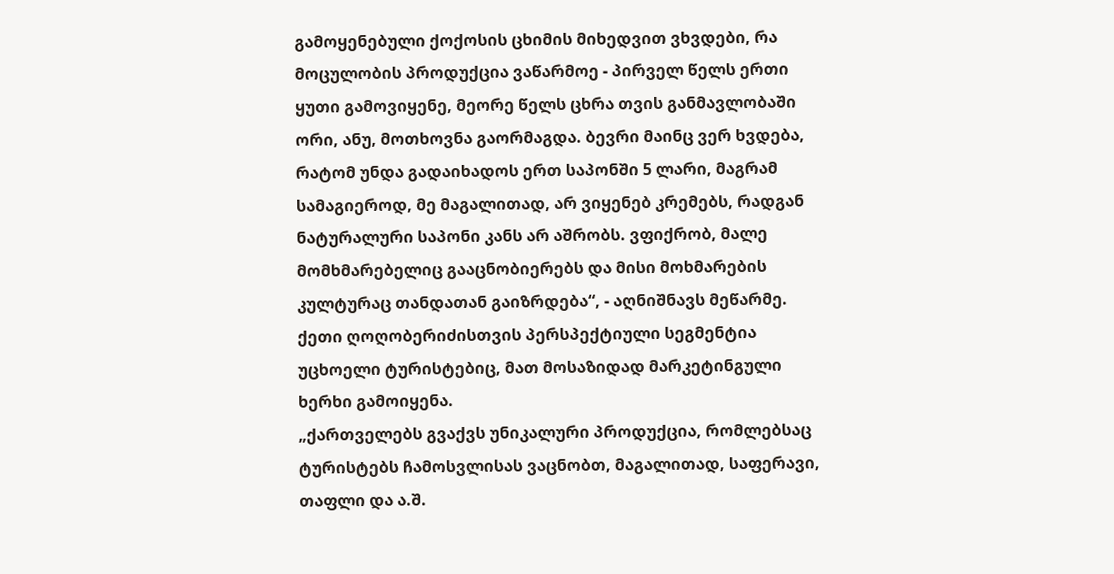გამოყენებული ქოქოსის ცხიმის მიხედვით ვხვდები, რა მოცულობის პროდუქცია ვაწარმოე - პირველ წელს ერთი ყუთი გამოვიყენე, მეორე წელს ცხრა თვის განმავლობაში ორი, ანუ, მოთხოვნა გაორმაგდა. ბევრი მაინც ვერ ხვდება, რატომ უნდა გადაიხადოს ერთ საპონში 5 ლარი, მაგრამ სამაგიეროდ, მე მაგალითად, არ ვიყენებ კრემებს, რადგან ნატურალური საპონი კანს არ აშრობს. ვფიქრობ, მალე მომხმარებელიც გააცნობიერებს და მისი მოხმარების კულტურაც თანდათან გაიზრდება“, - აღნიშნავს მეწარმე.
ქეთი ღოღობერიძისთვის პერსპექტიული სეგმენტია უცხოელი ტურისტებიც, მათ მოსაზიდად მარკეტინგული ხერხი გამოიყენა.
„ქართველებს გვაქვს უნიკალური პროდუქცია, რომლებსაც ტურისტებს ჩამოსვლისას ვაცნობთ, მაგალითად, საფერავი, თაფლი და ა.შ.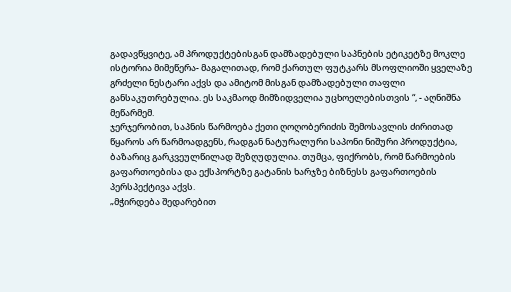გადავწყვიტე, ამ პროდუქტებისგან დამზადებული საპნების ეტიკეტზე მოკლე ისტორია მიმეწერა- მაგალითად, რომ ქართულ ფუტკარს მსოფლიოში ყველაზე გრძელი ნესტარი აქვს და ამიტომ მისგან დამზადებული თაფლი განსაკუთრებულია. ეს საკმაოდ მიმზიდველია უცხოელებისთვის “, - აღნიშნა მეწარმემ.
ჯერჯერობით, საპნის წარმოება ქეთი ღოღობერიძის შემოსავლის ძირითად წყაროს არ წარმოადგენს, რადგან ნატურალური საპონი ნიშური პროდუქტია, ბაზარიც გარკვეულწილად შეზღუდულია. თუმცა, ფიქრობს, რომ წარმოების გაფართოებისა და ექსპორტზე გატანის ხარჯზე ბიზნესს გაფართოების პერსპექტივა აქვს.
„მჭირდება შედარებით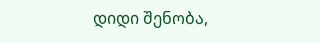დიდი შენობა,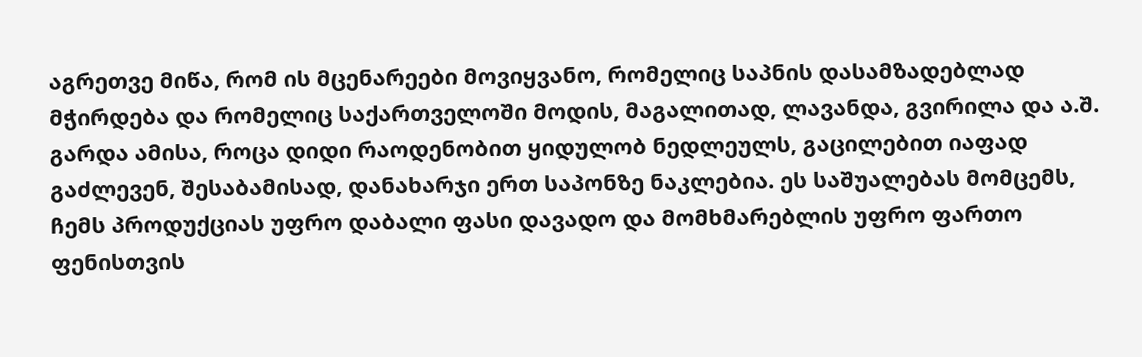აგრეთვე მიწა, რომ ის მცენარეები მოვიყვანო, რომელიც საპნის დასამზადებლად მჭირდება და რომელიც საქართველოში მოდის, მაგალითად, ლავანდა, გვირილა და ა.შ. გარდა ამისა, როცა დიდი რაოდენობით ყიდულობ ნედლეულს, გაცილებით იაფად გაძლევენ, შესაბამისად, დანახარჯი ერთ საპონზე ნაკლებია. ეს საშუალებას მომცემს, ჩემს პროდუქციას უფრო დაბალი ფასი დავადო და მომხმარებლის უფრო ფართო ფენისთვის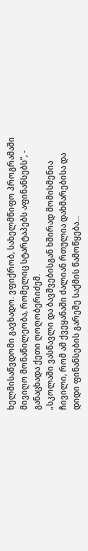ხელმისაწვდომი გავხადო. ვფიქრობ, სახელმწიფო პროგრამაში მივიღო მონაწილეობა, რომელიც სტარტაპებს აფინანსებს“, - განაცხადა ქეთი ღოღობერიძემ.
„სკოლაში ვასწავლი და ბავშვებისგან ხშირად მომისმენია ჩივილი, რომ ამ ქვეყანაში ძალიან რთულია დახმარებისა და დიდი ფინანსების გარეშე საქმის წამოწყება...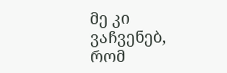მე კი ვაჩვენებ, რომ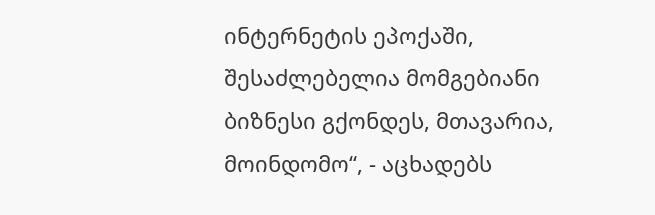ინტერნეტის ეპოქაში, შესაძლებელია მომგებიანი ბიზნესი გქონდეს, მთავარია, მოინდომო“, - აცხადებს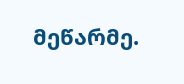მეწარმე.